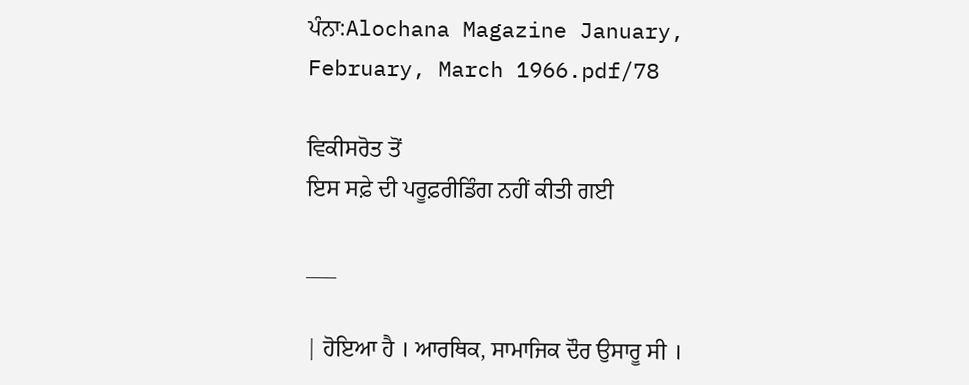ਪੰਨਾ:Alochana Magazine January, February, March 1966.pdf/78

ਵਿਕੀਸਰੋਤ ਤੋਂ
ਇਸ ਸਫ਼ੇ ਦੀ ਪਰੂਫ਼ਰੀਡਿੰਗ ਨਹੀਂ ਕੀਤੀ ਗਈ

___

| ਹੋਇਆ ਹੈ । ਆਰਥਿਕ, ਸਾਮਾਜਿਕ ਦੌਰ ਉਸਾਰੂ ਸੀ ।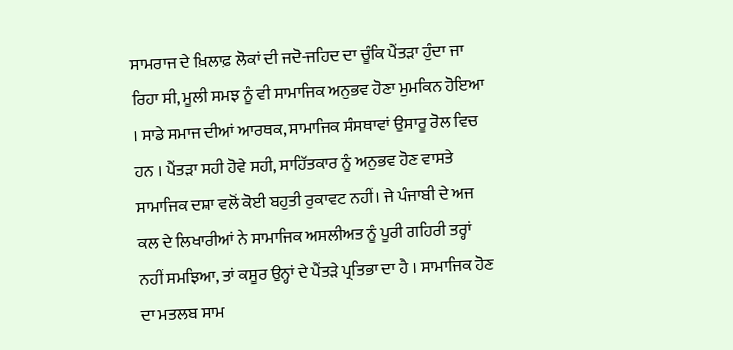ਸਾਮਰਾਜ ਦੇ ਖ਼ਿਲਾਫ਼ ਲੋਕਾਂ ਦੀ ਜਦੋ-ਜਹਿਦ ਦਾ ਚੂੰਕਿ ਪੈਂਤੜਾ ਹੁੰਦਾ ਜਾ ਰਿਹਾ ਸੀ, ਮੂਲੀ ਸਮਝ ਨੂੰ ਵੀ ਸਾਮਾਜਿਕ ਅਨੁਭਵ ਹੋਣਾ ਮੁਮਕਿਨ ਹੋਇਆ । ਸਾਡੇ ਸਮਾਜ ਦੀਆਂ ਆਰਥਕ, ਸਾਮਾਜਿਕ ਸੰਸਥਾਵਾਂ ਉਸਾਰੂ ਰੋਲ ਵਿਚ ਹਨ । ਪੈਂਤੜਾ ਸਹੀ ਹੋਵੇ ਸਹੀ, ਸਾਹਿੱਤਕਾਰ ਨੂੰ ਅਨੁਭਵ ਹੋਣ ਵਾਸਤੇ ਸਾਮਾਜਿਕ ਦਸ਼ਾ ਵਲੋਂ ਕੋਈ ਬਹੁਤੀ ਰੁਕਾਵਟ ਨਹੀਂ। ਜੇ ਪੰਜਾਬੀ ਦੇ ਅਜ ਕਲ ਦੇ ਲਿਖਾਰੀਆਂ ਨੇ ਸਾਮਾਜਿਕ ਅਸਲੀਅਤ ਨੂੰ ਪੂਰੀ ਗਹਿਰੀ ਤਰ੍ਹਾਂ ਨਹੀਂ ਸਮਝਿਆ, ਤਾਂ ਕਸੂਰ ਉਨ੍ਹਾਂ ਦੇ ਪੈਂਤੜੇ ਪ੍ਰਤਿਭਾ ਦਾ ਹੈ । ਸਾਮਾਜਿਕ ਹੋਣ ਦਾ ਮਤਲਬ ਸਾਮ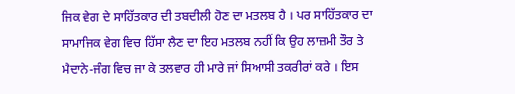ਜਿਕ ਵੇਗ ਦੇ ਸਾਹਿੱਤਕਾਰ ਦੀ ਤਬਦੀਲੀ ਹੋਣ ਦਾ ਮਤਲਬ ਹੈ । ਪਰ ਸਾਹਿੱਤਕਾਰ ਦਾ ਸਾਮਾਜਿਕ ਵੇਗ ਵਿਚ ਹਿੱਸਾ ਲੈਣ ਦਾ ਇਹ ਮਤਲਬ ਨਹੀਂ ਕਿ ਉਹ ਲਾਜ਼ਮੀ ਤੌਰ ਤੇ ਮੈਦਾਨੇ-ਜੰਗ ਵਿਚ ਜਾ ਕੇ ਤਲਵਾਰ ਹੀ ਮਾਰੇ ਜਾਂ ਸਿਆਸੀ ਤਕਰੀਰਾਂ ਕਰੇ । ਇਸ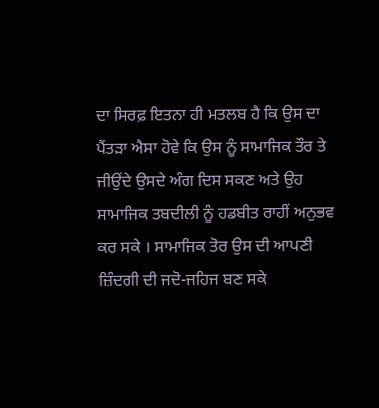ਦਾ ਸਿਰਫ਼ ਇਤਨਾ ਹੀ ਮਤਲਬ ਹੈ ਕਿ ਉਸ ਦਾ ਪੈਂਤੜਾ ਐਸਾ ਹੋਵੇ ਕਿ ਉਸ ਨੂੰ ਸਾਮਾਜਿਕ ਤੌਰ ਤੇ ਜੀਉਂਦੇ ਉਸਦੇ ਅੰਗ ਦਿਸ ਸਕਣ ਅਤੇ ਉਹ ਸਾਮਾਜਿਕ ਤਬਦੀਲੀ ਨੂੰ ਹਡਬੀਤ ਰਾਹੀਂ ਅਨੁਭਵ ਕਰ ਸਕੇ । ਸਾਮਾਜਿਕ ਤੋਰ ਉਸ ਦੀ ਆਪਣੀ ਜ਼ਿੰਦਗੀ ਦੀ ਜਦੋ-ਜਹਿਜ ਬਣ ਸਕੇ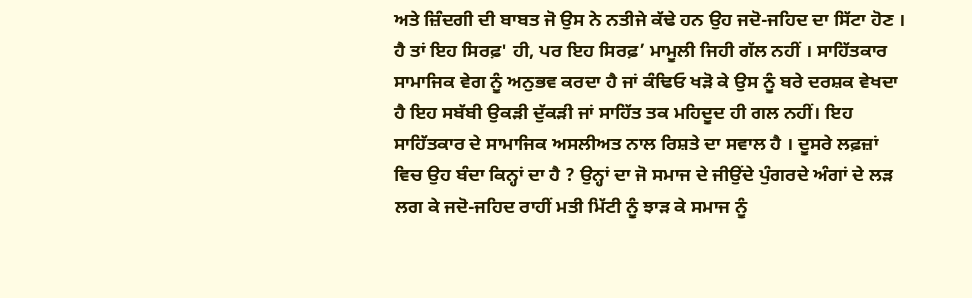ਅਤੇ ਜ਼ਿੰਦਗੀ ਦੀ ਬਾਬਤ ਜੋ ਉਸ ਨੇ ਨਤੀਜੇ ਕੱਢੇ ਹਨ ਉਹ ਜਦੋ-ਜਹਿਦ ਦਾ ਸਿੱਟਾ ਹੋਣ । ਹੈ ਤਾਂ ਇਹ ਸਿਰਫ਼' ਹੀ, ਪਰ ਇਹ ਸਿਰਫ਼’ ਮਾਮੂਲੀ ਜਿਹੀ ਗੱਲ ਨਹੀਂ । ਸਾਹਿੱਤਕਾਰ ਸਾਮਾਜਿਕ ਵੇਗ ਨੂੰ ਅਨੁਭਵ ਕਰਦਾ ਹੈ ਜਾਂ ਕੰਢਿਓ ਖੜੋ ਕੇ ਉਸ ਨੂੰ ਬਰੇ ਦਰਸ਼ਕ ਵੇਖਦਾ ਹੈ ਇਹ ਸਬੱਬੀ ਉਕੜੀ ਦੁੱਕੜੀ ਜਾਂ ਸਾਹਿੱਤ ਤਕ ਮਹਿਦੂਦ ਹੀ ਗਲ ਨਹੀਂ। ਇਹ ਸਾਹਿੱਤਕਾਰ ਦੇ ਸਾਮਾਜਿਕ ਅਸਲੀਅਤ ਨਾਲ ਰਿਸ਼ਤੇ ਦਾ ਸਵਾਲ ਹੈ । ਦੂਸਰੇ ਲਫ਼ਜ਼ਾਂ ਵਿਚ ਉਹ ਬੰਦਾ ਕਿਨ੍ਹਾਂ ਦਾ ਹੈ ? ਉਨ੍ਹਾਂ ਦਾ ਜੋ ਸਮਾਜ ਦੇ ਜੀਉਂਦੇ ਪੁੰਗਰਦੇ ਅੰਗਾਂ ਦੇ ਲੜ ਲਗ ਕੇ ਜਦੋ-ਜਹਿਦ ਰਾਹੀਂ ਮਤੀ ਮਿੱਟੀ ਨੂੰ ਝਾੜ ਕੇ ਸਮਾਜ ਨੂੰ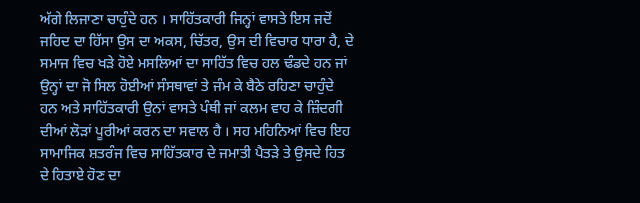ਅੱਗੇ ਲਿਜਾਣਾ ਚਾਹੁੰਦੇ ਹਨ । ਸਾਹਿੱਤਕਾਰੀ ਜਿਨ੍ਹਾਂ ਵਾਸਤੇ ਇਸ ਜਦੋਂ ਜਹਿਦ ਦਾ ਹਿੱਸਾ ਉਸ ਦਾ ਅਕਸ, ਚਿੱਤਰ, ਉਸ ਦੀ ਵਿਚਾਰ ਧਾਰਾ ਹੈ, ਦੇ ਸਮਾਜ ਵਿਚ ਖੜੇ ਹੋਏ ਮਸਲਿਆਂ ਦਾ ਸਾਹਿੱਤ ਵਿਚ ਹਲ ਢੰਡਦੇ ਹਨ ਜਾਂ ਉਨ੍ਹਾਂ ਦਾ ਜੋ ਸਿਲ ਹੋਈਆਂ ਸੰਸਥਾਵਾਂ ਤੇ ਜੰਮ ਕੇ ਬੈਠੇ ਰਹਿਣਾ ਚਾਹੁੰਦੇ ਹਨ ਅਤੇ ਸਾਹਿੱਤਕਾਰੀ ਉਨਾਂ ਵਾਸਤੇ ਪੰਥੀ ਜਾਂ ਕਲਮ ਵਾਹ ਕੇ ਜ਼ਿੰਦਗੀ ਦੀਆਂ ਲੋੜਾਂ ਪੂਰੀਆਂ ਕਰਨ ਦਾ ਸਵਾਲ ਹੈ । ਸਹ ਮਹਿਨਿਆਂ ਵਿਚ ਇਹ ਸਾਮਾਜਿਕ ਸ਼ਤਰੰਜ ਵਿਚ ਸਾਹਿੱਤਕਾਰ ਦੇ ਜਮਾਤੀ ਪੈਤੜੇ ਤੇ ਉਸਦੇ ਹਿਤ ਦੇ ਹਿਤਾਏ ਹੋਣ ਦਾ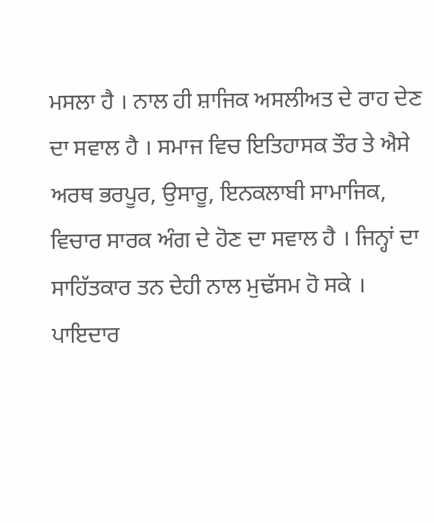ਮਸਲਾ ਹੈ । ਨਾਲ ਹੀ ਸ਼ਾਜਿਕ ਅਸਲੀਅਤ ਦੇ ਰਾਹ ਦੇਣ ਦਾ ਸਵਾਲ ਹੈ । ਸਮਾਜ ਵਿਚ ਇਤਿਹਾਸਕ ਤੌਰ ਤੇ ਐਸੇ ਅਰਥ ਭਰਪੂਰ, ਉਸਾਰੂ, ਇਨਕਲਾਬੀ ਸਾਮਾਜਿਕ, ਵਿਚਾਰ ਸਾਰਕ ਅੰਗ ਦੇ ਹੋਣ ਦਾ ਸਵਾਲ ਹੈ । ਜਿਨ੍ਹਾਂ ਦਾ ਸਾਹਿੱਤਕਾਰ ਤਨ ਦੇਹੀ ਨਾਲ ਮੁਢੱਸਮ ਹੋ ਸਕੇ । ਪਾਇਦਾਰ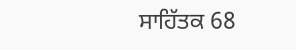ਸਾਹਿੱਤਕ 68